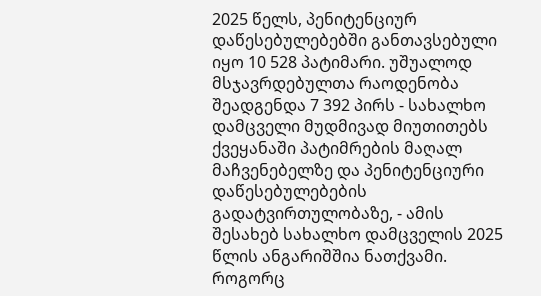2025 წელს, პენიტენციურ დაწესებულებებში განთავსებული იყო 10 528 პატიმარი. უშუალოდ მსჯავრდებულთა რაოდენობა შეადგენდა 7 392 პირს - სახალხო დამცველი მუდმივად მიუთითებს ქვეყანაში პატიმრების მაღალ მაჩვენებელზე და პენიტენციური დაწესებულებების გადატვირთულობაზე, - ამის შესახებ სახალხო დამცველის 2025 წლის ანგარიშშია ნათქვამი.
როგორც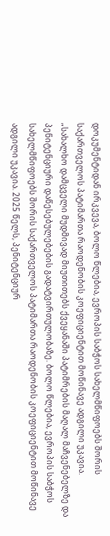დოკუმენტიდან ირკვევა, ბოლო წლებია, ევროპის საბჭოს სახელმწიფოებს შორის საქართველოს პატიმართა რაოდენობის კოეფიციენტით მოწინავე ადგილი უკავია.
„სახალხო დამცველი მუდმივად მიუთითებს ქვეყანაში პატიმრების მაღალ მაჩვენებელზე და პენიტენციური დაწესებულებების გადატვირთულობაზე. ბოლო წლებია, ევროპის საბჭოს სახელმწიფოებს შორის საქართველოს პატიმართა რაოდენობის კოეფიციენტით მოწინავე ადგილი უკავია. 2025 წელს, პენიტენციურ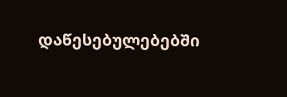დაწესებულებებში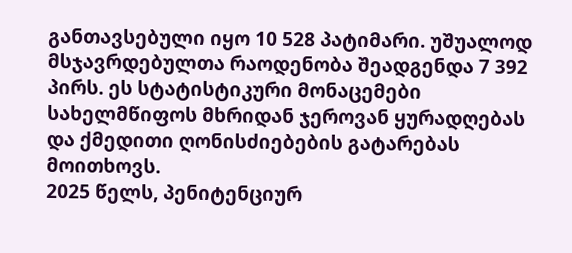განთავსებული იყო 10 528 პატიმარი. უშუალოდ მსჯავრდებულთა რაოდენობა შეადგენდა 7 392 პირს. ეს სტატისტიკური მონაცემები სახელმწიფოს მხრიდან ჯეროვან ყურადღებას და ქმედითი ღონისძიებების გატარებას მოითხოვს.
2025 წელს, პენიტენციურ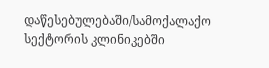დაწესებულებაში/სამოქალაქო სექტორის კლინიკებში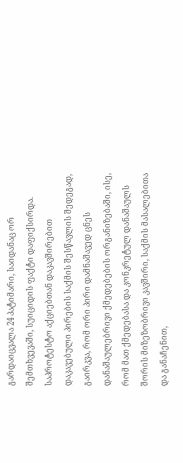გარდაიცვალა 24 პატიმარი, საიდანაც ორ შემთხვევაში, სუიციდის ფაქტი დაფიქსირდა.
საპროტესტო აქციებთან დაკავშირებით დაკავებული პირების საქმის შესწავლის შედეგად, გაირკვა, რომ ორი პირი დამნაშავედ ცნეს დანაშაულებრივი ქმედებების ორგანიზებაში, ისე, რომ მათ ქმედებასა და კონკრეტულ დანაშაულს შორის მიზეზობრივი კავშირი, საქმის მასალებითა და განაჩენით,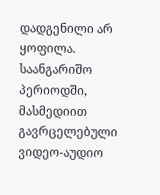დადგენილი არ ყოფილა.
საანგარიშო პერიოდში, მასმედიით გავრცელებული ვიდეო-აუდიო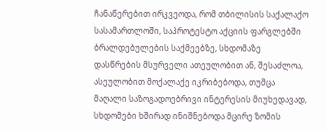ჩანაწერებით ირკვეოდა, რომ თბილისის საქალაქო სასამართლოში, საპროტესტო აქციის ფარგლებში ბრალდებულების საქმეებზე, სხდომაზე დასწრების მსურველი ათეულობით ან, შესაძლოა, ასეულობით მოქალაქე იკრიბებოდა, თუმცა მაღალი საზოგადოებრივი ინტერესის მიუხედავად, სხდომები ხშირად ინიშნებოდა მცირე ზომის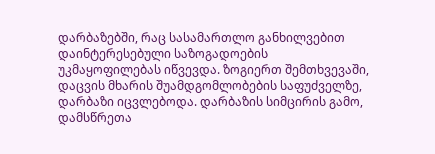დარბაზებში, რაც სასამართლო განხილვებით დაინტერესებული საზოგადოების უკმაყოფილებას იწვევდა. ზოგიერთ შემთხვევაში, დაცვის მხარის შუამდგომლობების საფუძველზე, დარბაზი იცვლებოდა. დარბაზის სიმცირის გამო, დამსწრეთა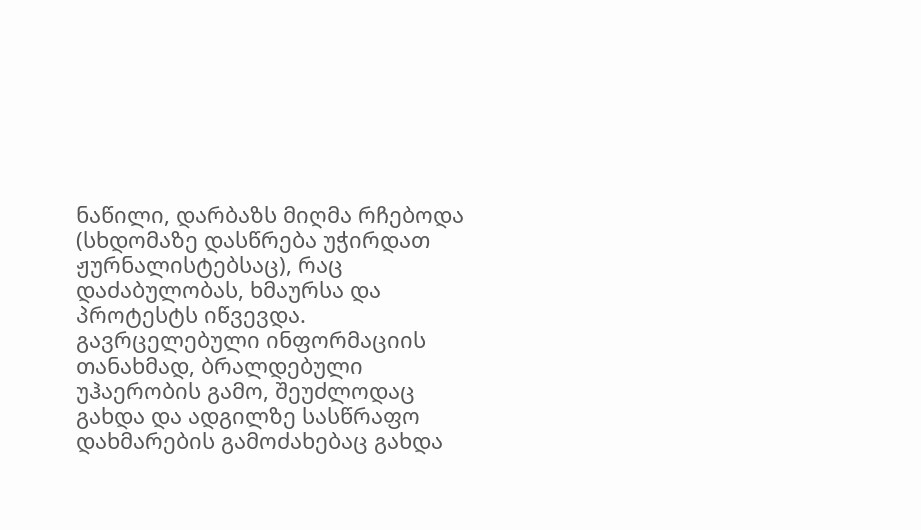ნაწილი, დარბაზს მიღმა რჩებოდა (სხდომაზე დასწრება უჭირდათ ჟურნალისტებსაც), რაც დაძაბულობას, ხმაურსა და პროტესტს იწვევდა. გავრცელებული ინფორმაციის თანახმად, ბრალდებული უჰაერობის გამო, შეუძლოდაც გახდა და ადგილზე სასწრაფო დახმარების გამოძახებაც გახდა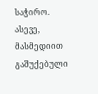საჭირო. ასევე, მასმედიით გაშუქებული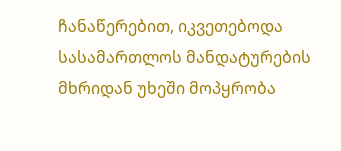ჩანაწერებით, იკვეთებოდა სასამართლოს მანდატურების მხრიდან უხეში მოპყრობა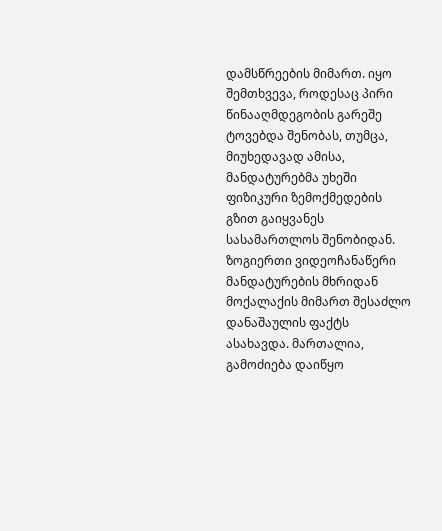დამსწრეების მიმართ. იყო შემთხვევა, როდესაც პირი წინააღმდეგობის გარეშე ტოვებდა შენობას, თუმცა, მიუხედავად ამისა, მანდატურებმა უხეში ფიზიკური ზემოქმედების გზით გაიყვანეს სასამართლოს შენობიდან. ზოგიერთი ვიდეოჩანაწერი მანდატურების მხრიდან მოქალაქის მიმართ შესაძლო დანაშაულის ფაქტს ასახავდა. მართალია, გამოძიება დაიწყო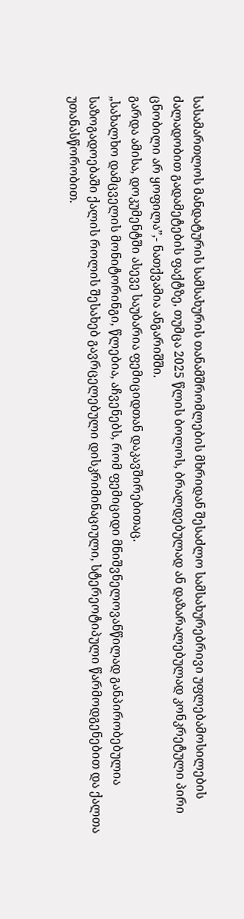სასამართლოს მანდატურის სამსახურის თანამშრომლების მხრიდან შესაძლო სამსახურებრივი უფლებამოსილების ძალადობით გადამეტების ფაქტზე, თუმცა 2025 წლის ბოლოს, ბრალდებულად ან დაზარალებულად კონკრეტული პირი ცნობილი არ ყოფილა”,- ნათქვამია ანგარიშში.
გარდა ამისა, დოკუმენტში ასევე საუბარია ფემიციდთან დაკავშირებითაც.
„სახალხო დამცველის მონიტორინგი, წლებია, აჩვენებს, რომ ფემიციდი მნიშვნელოვანწილად განპირობებულია საზოგადოებაში ქალის როლის შესახებ გავრცელებული დისკრიმინაციული, სტერეოტიპული წარმოდგენებით და ქალთა უთანასწორობით.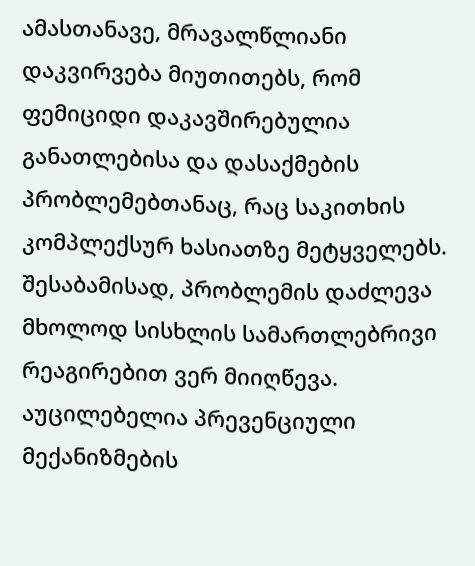ამასთანავე, მრავალწლიანი დაკვირვება მიუთითებს, რომ ფემიციდი დაკავშირებულია განათლებისა და დასაქმების პრობლემებთანაც, რაც საკითხის კომპლექსურ ხასიათზე მეტყველებს. შესაბამისად, პრობლემის დაძლევა მხოლოდ სისხლის სამართლებრივი რეაგირებით ვერ მიიღწევა. აუცილებელია პრევენციული მექანიზმების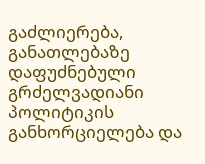გაძლიერება, განათლებაზე დაფუძნებული გრძელვადიანი პოლიტიკის განხორციელება და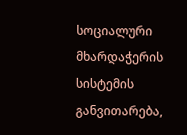სოციალური მხარდაჭერის სისტემის განვითარება,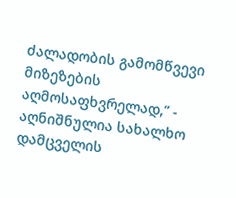ძალადობის გამომწვევი მიზეზების აღმოსაფხვრელად,” - აღნიშნულია სახალხო დამცველის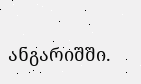ანგარიშში.